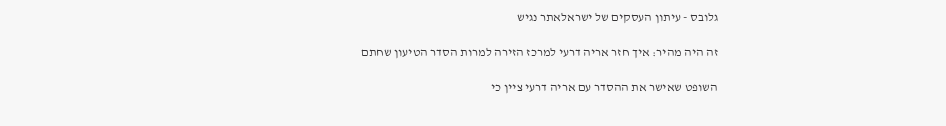גלובס - עיתון העסקים של ישראלאתר נגיש

זה היה מהיר: איך חזר אריה דרעי למרכז הזירה למרות הסדר הטיעון שחתם

השופט שאישר את ההסדר עם אריה דרעי ציין כי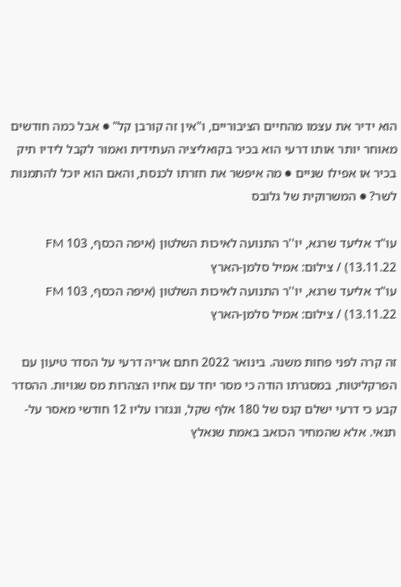הוא ידיר את עצמו מהחיים הציבוריים, ו"אין זה קורבן קל" ● אבל כמה חודשים מאוחר יותר אותו דרעי הוא בכיר בקואליציה העתידית ואמור לקבל לידיו תיק בכיר או אפילו שניים ● מה אִיפשר את חזרתו לכנסת, והאם הוא יוכל להתמנות לשר? ● המשרוקית של גלובס

עו"ד אליעד שרגא, יו''ר התנועה לאיכות השלטון (איפה הכסף, 103 FM 13.11.22) / צילום: אמיל סלמן-הארץ
עו"ד אליעד שרגא, יו''ר התנועה לאיכות השלטון (איפה הכסף, 103 FM 13.11.22) / צילום: אמיל סלמן-הארץ

זה קרה לפני פחות משנה. בינואר 2022 חתם אריה דרעי על הסדר טיעון עם הפרקליטות, במסגרתו הודה כי מסר יחד עם אחיו הצהרות מס שגויות. ההסדר קבע כי דרעי ישלם קנס של 180 אלף שקל, ונגזרו עליו 12 חודשי מאסר על-תנאי. אלא שהמחיר הכואב באמת שנאלץ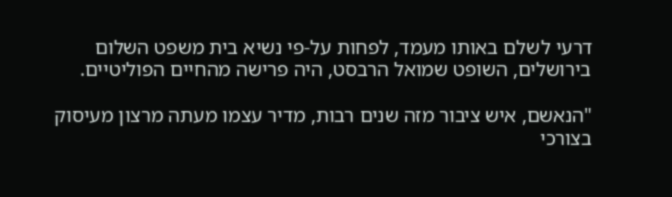דרעי לשלם באותו מעמד, לפחות על-פי נשיא בית משפט השלום בירושלים, השופט שמואל הרבסט, היה פרישה מהחיים הפוליטיים.

"הנאשם, איש ציבור מזה שנים רבות, מדיר עצמו מעתה מרצון מעיסוק בצורכי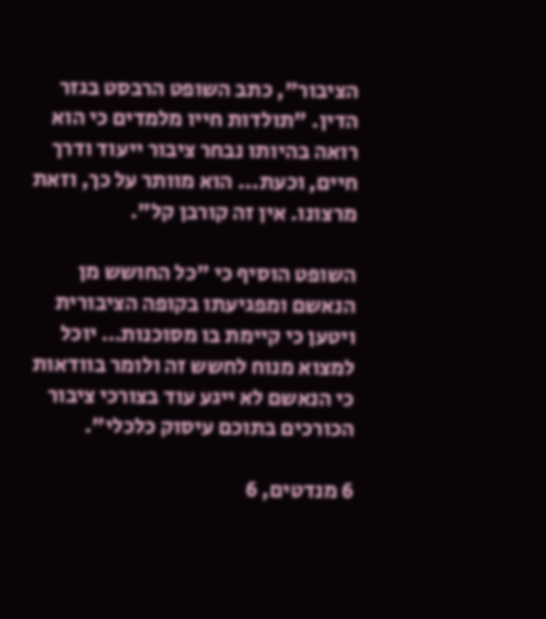הציבור", כתב השופט הרבסט בגזר הדין. "תולדות חייו מלמדים כי הוא רואה בהיותו נבחר ציבור ייעוד ודרך חיים, וכעת... הוא מוותר על כך, וזאת מרצונו. אין זה קורבן קל".

השופט הוסיף כי "כל החושש מן הנאשם ומפגיעתו בקופה הציבורית ויטען כי קיימת בו מסוכנות… יוכל למצוא מנוח לחשש זה ולומר בוודאות כי הנאשם לא ייגע עוד בצורכי ציבור הכורכים בתוכם עיסוק כלכלי".

6 מנדטים, 6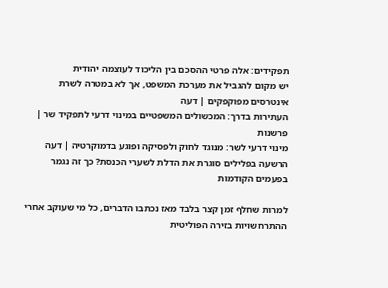תפקידים: אלה פרטי ההסכם בין הליכוד לעוצמה יהודית
יש מקום להגביל את מערכת המשפט, אך לא במטרה לשרת אינטרסים מפוקפקים | דעה
העתירות בדרך: המכשולים המשפטיים במינוי דרעי לתפקיד שר | פרשנות
מינוי דרעי לשר: מנוגד לחוק ולפסיקה ופוגע בדמוקרטיה | דעה
הרשעה בפלילים סוגרת את הדלת לשערי הכנסת? כך זה נגמר בפעמים הקודמות

למרות שחלף זמן קצר בלבד מאז נכתבו הדברים, כל מי שעוקב אחרי ההתרחשויות בזירה הפוליטית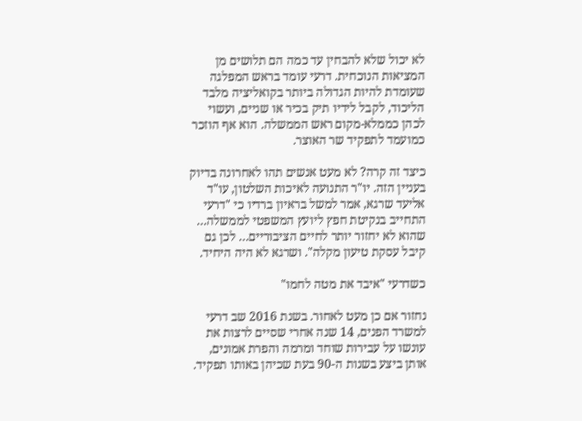לא יכול שלא להבחין עד כמה הם תלושים מן המציאות הנוכחית. דרעי עומד בראש המפלגה שעומדת להיות הגדולה ביותר בקואליציה מלבד הליכוד, לקבל לידיו תיק בכיר או שניים, ועשוי לכהן כממלא-מקום ראש הממשלה. הוא אף הוזכר כמועמד לתפקיד שר האוצר.

כיצד זה קרה? לא מעט אנשים תהו לאחרונה בדיוק בעניין הזה. יו"ר התנועה לאיכות השלטון, עו"ד אליעד שרגא, אמר למשל בראיון ברדיו כי "דרעי התחייב בנקיטת חפץ ליועץ המשפטי לממשלה… שהוא לא יחזור יותר לחיים הציבוריים… לכן גם קיבל עסקת טיעון מקלה". ושרגא לא היה היחיד.

כשדרעי "איבד את מטה לחמו"

נחזור אם כן מעט לאחור. בשנת 2016 שב דרעי למשרד הפנים, 14 שנה אחרי שסיים לרצות את עונשו על עבירות שוחד ומרמה והפרת אמונים, אותן ביצע בשנות ה-90 בעת שכיהן באותו תפקיד.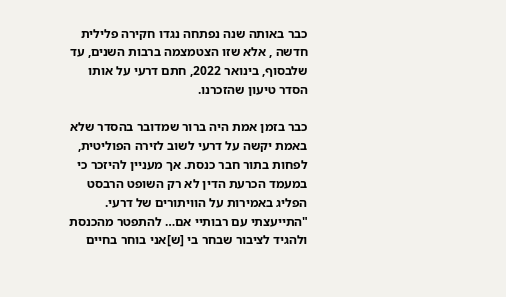כבר באותה שנה נפתחה נגדו חקירה פלילית חדשה , אלא שזו הצטמצמה ברבות השנים, עד שלבסוף, בינואר 2022, חתם דרעי על אותו הסדר טיעון שהזכרנו.

כבר בזמן אמת היה ברור שמדובר בהסדר שלא באמת יקשה על דרעי לשוב לזירה הפוליטית, לפחות בתור חבר כנסת. אך מעניין להיזכר כי במעמד הכרעת הדין לא רק השופט הרבסט הפליג באמירות על הוויתורים של דרעי. "התייעצתי עם רבותיי אם… להתפטר מהכנסת ולהגיד לציבור שבחר בי [ש]אני בוחר בחיים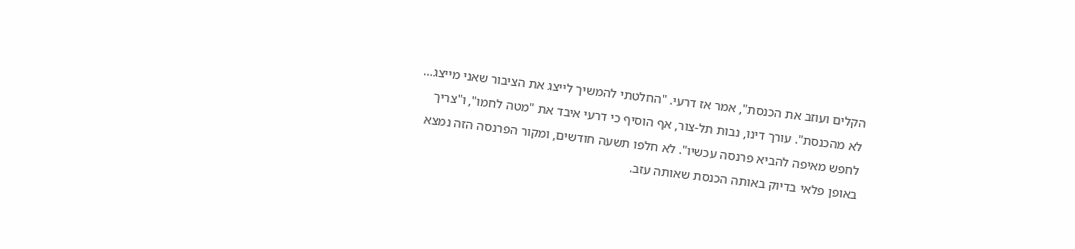הקלים ועוזב את הכנסת", אמר אז דרעי. "החלטתי להמשיך לייצג את הציבור שאני מייצג… לא מהכנסת". עורך דינו, נבות תל-צור, אף הוסיף כי דרעי איבד את "מטה לחמו", ו"צריך לחפש מאיפה להביא פרנסה עכשיו". לא חלפו תשעה חודשים, ומקור הפרנסה הזה נמצא באופן פלאי בדיוק באותה הכנסת שאותה עזב.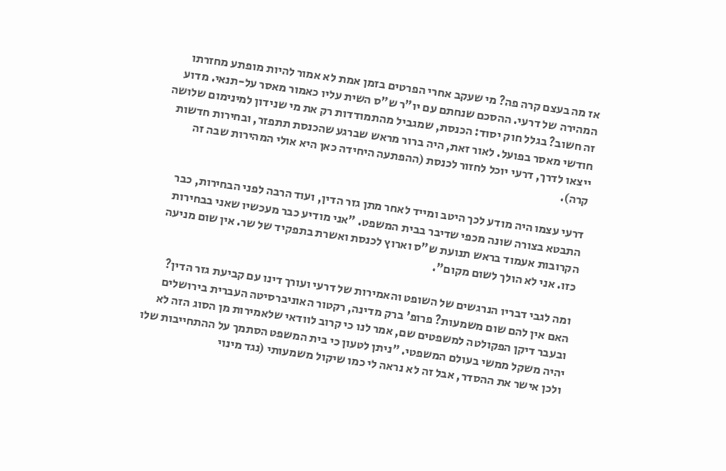אז מה בעצם קרה פה? מי שעקב אחרי הפרטים בזמן אמת לא אמור להיות מופתע מחזרתו המהירה של דרעי. ההסכם שנחתם עם יו"ר ש"ס השית עליו כאמור מאסר על-תנאי. מדוע זה חשוב? בגלל חוק יסוד: הכנסת, שמגביל מהתמודדות רק את מי שנידון למינימום שלושה חודשי מאסר בפועל. לאור זאת, היה ברור מראש שברגע שהכנסת תתפזר, ובחירות חדשות ייצאו לדרך, דרעי יוכל לחזור לכנסת (ההפתעה היחידה כאן היא אולי המהירות שבה זה קרה).

דרעי עצמו היה מודע לכך היטב ומייד לאחר מתן גזר הדין, ועוד הרבה לפני הבחירות, כבר התבטא בצורה שונה מכפי שדיבר בבית המשפט. "אני מודיע כבר מעכשיו שאני בבחירות הקרובות אעמוד בראש תנועת ש"ס וארוץ לכנסת ואשרת בתפקיד של שר. אין שום מניעה כזו. אני לא הולך לשום מקום".

ומה לגבי דבריו הנרגשים של השופט והאמירות של דרעי ועורך דינו עם קביעת גזר הדין? האם אין להם שום משמעות? פרופ' ברק מדינה, רקטור האוניברסיטה העברית בירושלים ובעבר דיקן הפקולטה למשפטים שם, אמר לנו כי קרוב לוודאי שלאמירות מן הסוג הזה לא יהיה משקל ממשי בעולם המשפטי. "ניתן לטעון כי בית המשפט הסתמך על ההתחייבות שלו ולכן אישר את ההסדר, אבל זה לא נראה לי כמו שיקול משמעותי (נגד מינוי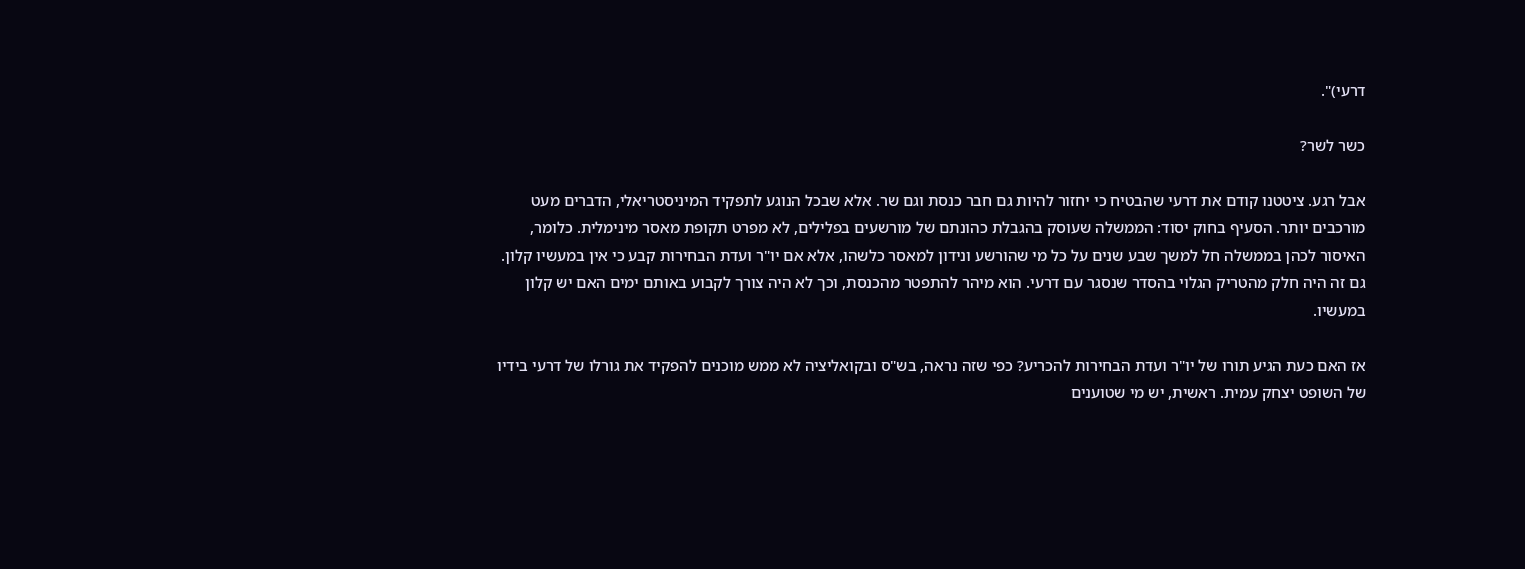דרעי)".

כשר לשר?

אבל רגע. ציטטנו קודם את דרעי שהבטיח כי יחזור להיות גם חבר כנסת וגם שר. אלא שבכל הנוגע לתפקיד המיניסטריאלי, הדברים מעט מורכבים יותר. הסעיף בחוק יסוד: הממשלה שעוסק בהגבלת כהונתם של מורשעים בפלילים, לא מפרט תקופת מאסר מינימלית. כלומר, האיסור לכהן בממשלה חל למשך שבע שנים על כל מי שהורשע ונידון למאסר כלשהו, אלא אם יו"ר ועדת הבחירות קבע כי אין במעשיו קלון. גם זה היה חלק מהטריק הגלוי בהסדר שנסגר עם דרעי. הוא מיהר להתפטר מהכנסת, וכך לא היה צורך לקבוע באותם ימים האם יש קלון במעשיו.

אז האם כעת הגיע תורו של יו"ר ועדת הבחירות להכריע? כפי שזה נראה, בש"ס ובקואליציה לא ממש מוכנים להפקיד את גורלו של דרעי בידיו של השופט יצחק עמית. ראשית, יש מי שטוענים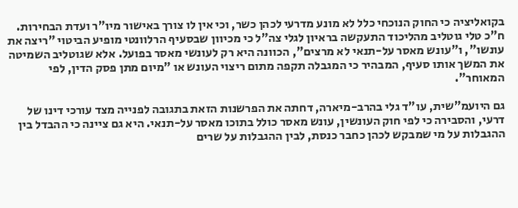בקואליציה כי החוק הנוכחי כלל לא מונע מדרעי לכהן כשר, וכי אין לו צורך באישור מיו"ר ועדת הבחירות. ח"כ טלי גוטליב מהליכוד התעקשה בראיון לגלי צה"ל כי מכיוון שבסעיף הרלוונטי מופיע הביטוי "ריצה את עונשו", ו"עונש מאסר על-תנאי לא מרצים", הכוונה היא רק לעונשי מאסר בפועל. אלא שגוטליב השמיטה את המשך אותו סעיף, המבהיר כי המגבלה תקפה מתום ריצוי העונש או "מיום מתן פסק הדין, לפי המאוחר".

גם היועמ"שית, עו"ד גלי בהרב-מיארה, דחתה את הפרשנות הזאת בתגובה לפנייה מצד עורכי דינו של דרעי, והסבירה כי לפי חוק העונשין, עונש מאסר כולל בתוכו מאסר על-תנאי. היא גם ציינה כי ההבדל בין ההגבלות על מי שמבקש לכהן כחבר כנסת, לבין ההגבלות על שרים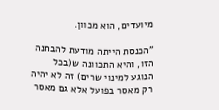מיועדים, הוא מכוון.

"הכנסת הייתה מודעת להבחנה הזו, והיא התכוונה ש(בכל הנוגע למינוי שרים) זה לא יהיה רק מאסר בפועל אלא גם מאסר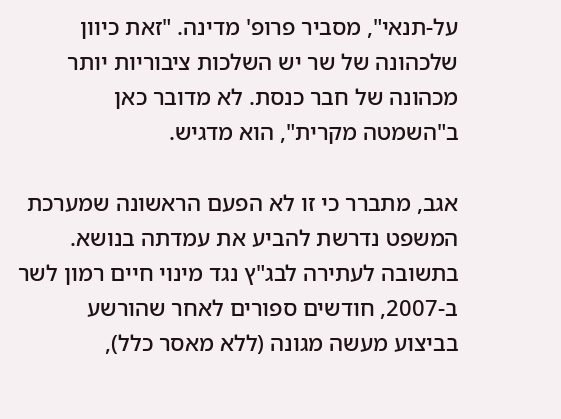על-תנאי", מסביר פרופ' מדינה. "זאת כיוון שלכהונה של שר יש השלכות ציבוריות יותר מכהונה של חבר כנסת. לא מדובר כאן ב"השמטה מקרית", הוא מדגיש.

אגב, מתברר כי זו לא הפעם הראשונה שמערכת המשפט נדרשת להביע את עמדתה בנושא. בתשובה לעתירה לבג"ץ נגד מינוי חיים רמון לשר ב-2007, חודשים ספורים לאחר שהורשע בביצוע מעשה מגונה (ללא מאסר כלל),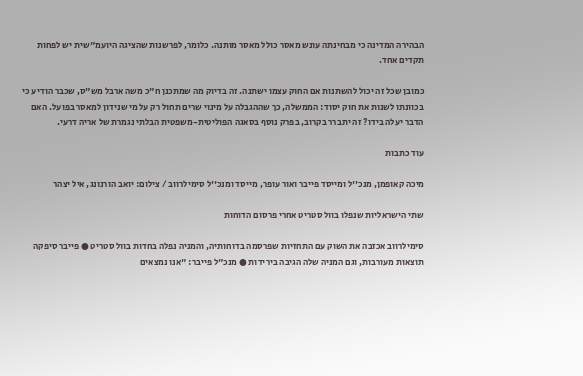הבהירה המדינה כי מבחינתה עונש מאסר כולל מאסר מותנה. כלומר, לפרשנות שהציגה היועמ"שית יש לפחות תקדים אחד.

כמובן שכל זה יכול להשתנות אם החוק עצמו ישתנה. זה בדיוק מה שמתכנן ח"כ משה ארבל מש"ס, שכבר הודיע כי בכוונתו לשנות את חוק יסוד: הממשלה, כך שההגבלה על מינוי שרים תחול רק על מי שנידון למאסר בפועל. האם הדבר יעלה בידו? זה יתברר בקרוב, בפרק נוסף בסאגה הפוליטית-משפטית הבלתי נגמרת של אריה דרעי.

עוד כתבות

מיכה קאופמן, מנכ''ל ומייסד פייבר ואור עופר, מייסד ומנכ''ל סימילרווב / צילום: יואב הורנונג, איל יצהר

שתי הישראליות שנפלו בוול סטריט אחרי פרסום הדוחות

סימילרווב אכזבה את השוק עם התחזיות שפרסמה בדוחותיה, והמניה נפלה בחדות בוול סטריט ● פייבר סיפקה תוצאות מעורבות, וגם המניה שלה הגיבה בירידות ● מנכ"ל פייבר: "אנו נמצאים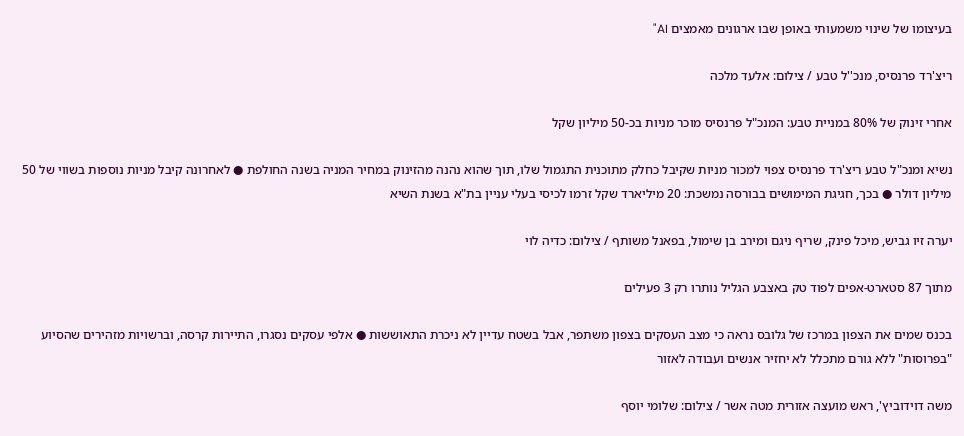בעיצומו של שינוי משמעותי באופן שבו ארגונים מאמצים AI"

ריצ'רד פרנסיס, מנכ''ל טבע / צילום: אלעד מלכה

אחרי זינוק של 80% במניית טבע: המנכ"ל פרנסיס מוכר מניות בכ-50 מיליון שקל

נשיא ומנכ"ל טבע ריצ'רד פרנסיס צפוי למכור מניות שקיבל כחלק מתוכנית התגמול שלו, תוך שהוא נהנה מהזינוק במחיר המניה בשנה החולפת ● לאחרונה קיבל מניות נוספות בשווי של 50 מיליון דולר ● בכך, חגיגת המימושים בבורסה נמשכת: 20 מיליארד שקל זרמו לכיסי בעלי עניין בת"א בשנת השיא

יערה זיו גביש, מיכל פינק, שריף ניגם ומירב בן שימול, בפאנל משותף / צילום: כדיה לוי

מתוך 87 סטארט-אפים לפוד טק באצבע הגליל נותרו רק 3 פעילים

בכנס שמים את הצפון במרכז של גלובס נראה כי מצב העסקים בצפון משתפר, אבל בשטח עדיין לא ניכרת התאוששות ● אלפי עסקים נסגרו, התיירות קרסה, וברשויות מזהירים שהסיוע "בפרוסות" ללא גורם מתכלל לא יחזיר אנשים ועבודה לאזור

משה דוידוביץ', ראש מועצה אזורית מטה אשר / צילום: שלומי יוסף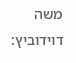משה דוידוביץ: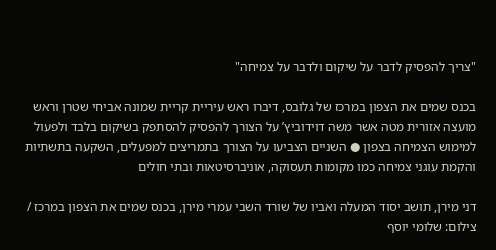"צריך להפסיק לדבר על שיקום ולדבר על צמיחה"

בכנס שמים את הצפון במרכז של גלובס, דיברו ראש עיריית קריית שמונה אביחי שטרן וראש מועצה אזורית מטה אשר משה דוידוביץ’ על הצורך להפסיק להסתפק בשיקום בלבד ולפעול למימוש הצמיחה בצפון ● השניים הצביעו על הצורך בתמריצים למפעלים, השקעה בתשתיות והקמת עוגני צמיחה כמו מקומות תעסוקה, אוניברסיטאות ובתי חולים

דני מירן, תושב יסוד המעלה ואביו של שורד השבי עמרי מירן, בכנס שמים את הצפון במרכז / צילום: שלומי יוסף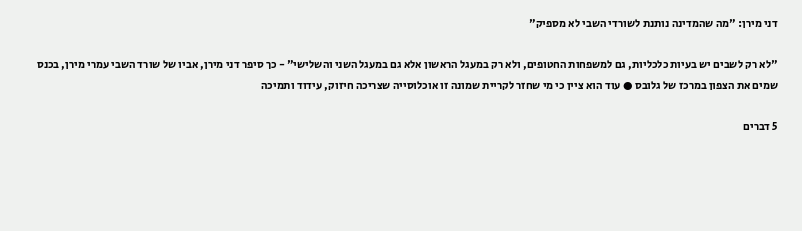דני מירן: "מה שהמדינה נותנת לשורדי השבי לא מספיק"

"לא רק לשבים יש בעיות כלכליות, גם למשפחות החטופים, ולא רק במעגל הראשון אלא גם במעגל השני והשלישי" - כך סיפר דני מירן, אביו של שורד השבי עמרי מירן, בכנס שמים את הצפון במרכז של גלובס ● עוד הוא ציין כי מי שחזר לקריית שמונה זו אוכלוסייה שצריכה חיזוק, עידוד ותמיכה

5 דברים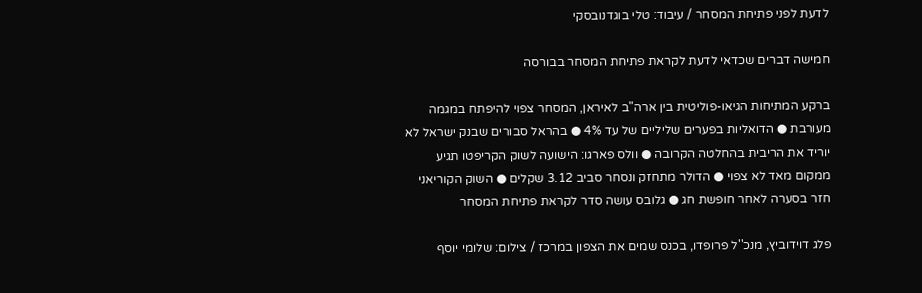לדעת לפני פתיחת המסחר / עיבוד: טלי בוגדנובסקי

חמישה דברים שכדאי לדעת לקראת פתיחת המסחר בבורסה

ברקע המתיחות הגיאו-פוליטית בין ארה"ב לאיראן, המסחר צפוי להיפתח במגמה מעורבת ● הדואליות בפערים שליליים של עד 4% ● בהראל סבורים שבנק ישראל לא יוריד את הריבית בהחלטה הקרובה ● וולס פארגו: הישועה לשוק הקריפטו תגיע ממקום מאד לא צפוי ● הדולר מתחזק ונסחר סביב 3.12 שקלים ● השוק הקוריאני חזר בסערה לאחר חופשת חג ● גלובס עושה סדר לקראת פתיחת המסחר

פלג דוידוביץ, מנכ''ל פרופדו, בכנס שמים את הצפון במרכז / צילום: שלומי יוסף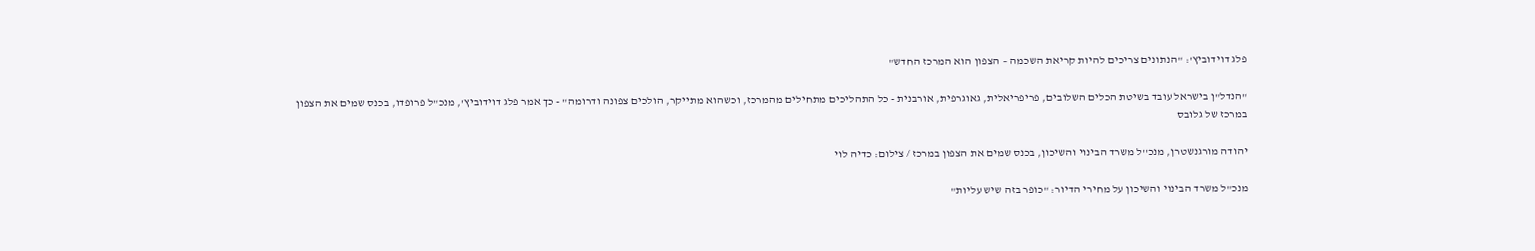פלג דוידוביץ': "הנתונים צריכים להיות קריאת השכמה – הצפון הוא המרכז החדש"

"הנדל"ן בישראל עובד בשיטת הכלים השלובים, פריפריאלית, גאוגרפית, אורבנית - כל התהליכים מתחילים מהמרכז, וכשהוא מתייקר, הולכים צפונה ודרומה" - כך אמר פלג דוידוביץ', מנכ"ל פרופדו, בכנס שמים את הצפון במרכז של גלובס

יהודה מורגנשטרן, מנכ''ל משרד הבינוי והשיכון, בכנס שמים את הצפון במרכז / צילום: כדיה לוי

מנכ"ל משרד הבינוי והשיכון על מחירי הדיור: "כופר בזה שיש עליות"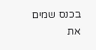בכנס שמים את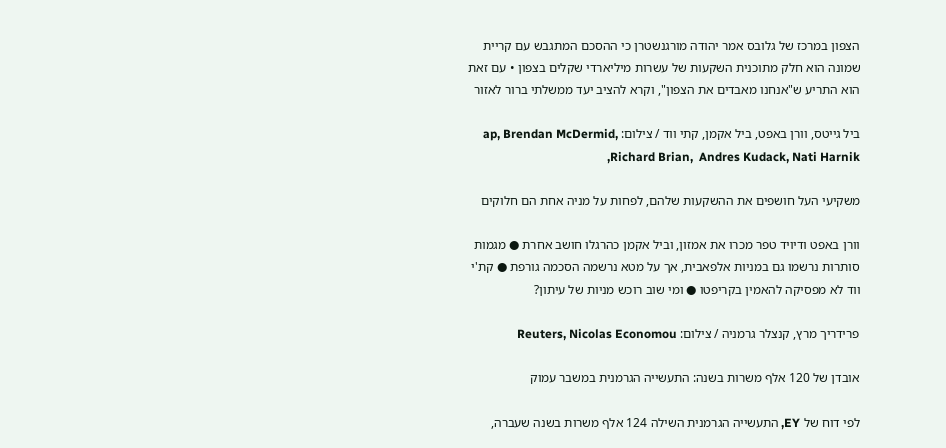הצפון במרכז של גלובס אמר יהודה מורגנשטרן כי ההסכם המתגבש עם קריית שמונה הוא חלק מתוכנית השקעות של עשרות מיליארדי שקלים בצפון • עם זאת הוא התריע ש"אנחנו מאבדים את הצפון", וקרא להציב יעד ממשלתי ברור לאזור

ביל גייטס, וורן באפט, ביל אקמן, קתי ווד / צילום: ap, Brendan McDermid, Richard Brian,  Andres Kudack, Nati Harnik,

משקיעי העל חושפים את ההשקעות שלהם, לפחות על מניה אחת הם חלוקים

וורן באפט ודיויד טפר מכרו את אמזון, וביל אקמן כהרגלו חושב אחרת ● מגמות סותרות נרשמו גם במניות אלפאבית, אך על מטא נרשמה הסכמה גורפת ● קת'י ווד לא מפסיקה להאמין בקריפטו ● ומי שוב רוכש מניות של עיתון?

פרידריך מרץ, קנצלר גרמניה / צילום: Reuters, Nicolas Economou

אובדן של 120 אלף משרות בשנה: התעשייה הגרמנית במשבר עמוק

לפי דוח של EY, התעשייה הגרמנית השילה 124 אלף משרות בשנה שעברה,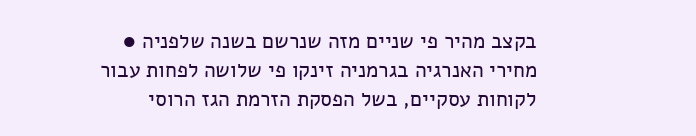בקצב מהיר פי שניים מזה שנרשם בשנה שלפניה ● מחירי האנרגיה בגרמניה זינקו פי שלושה לפחות עבור לקוחות עסקיים, בשל הפסקת הזרמת הגז הרוסי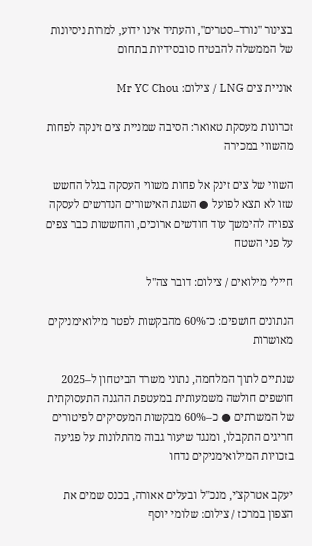בצינור "נורד–סטרים", והעתיד אינו ידוע, למרות ניסיונות של הממשלה להבטיח סובסידיות בתחום

אוניית צים LNG / צילום: Mr YC Chou

זכרונות מעסקת טאואר: הסיבה שמניית צים זינקה לפחות מהשווי במכירה

השווי של צים זינק אל פחות משווי העסקה בגלל החשש שזו לא תצא לפועל ● השגת האישורים הנדרשים לעסקה צפויה להימשך עוד חודשים ארוכים, והחששות כבר צפים על פני השטח

חיילי מילואים / צילום: דובר צה''ל

הנתונים חושפים: כ־60% מהבקשות לפטר מילואימניקים מאושרות

שנתיים לתוך המלחמה, נתוני משרד הביטחון ל–2025 חושפים חולשה משמעותית במעטפת ההגנה התעסוקתית של המשרתים ● כ–60% מבקשות המעסיקים לפיטורים חריגים התקבלו, ומנגד שיעור גבוה מהתלונות על פגיעה בזכויות המילואימניקים נדחו

יעקב אטרקצ'י, מנכ''ל ובעלים אאורה, בכנס שמים את הצפון במרכז / צילום: שלומי יוסף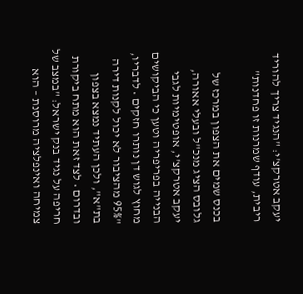יעקב אטרקצ'י: "הנגיד צריך להוריד ריבית, עודף שמרנות זו פחדנות"

בכנס שמים את הצפון במרכז של גלובס הציג מנכ"ל ובעלי אאורה, יעקב אטרקצ'י, אופטימיות לגבי הבנייה בפריפריה וטען כי הביקושים מחוץ לגוש דן נותרו חזקים • לדבריו, "95% מהציבור לא יכול לקנות דירה בת"א", ולכן העתיד נמצא בצפון ובדרום • לצד זאת הוא מתח ביקורת חריפה על נגיד בנק ישראל: "במצב של צמיחה ואינפלציה מרוסנת – הוא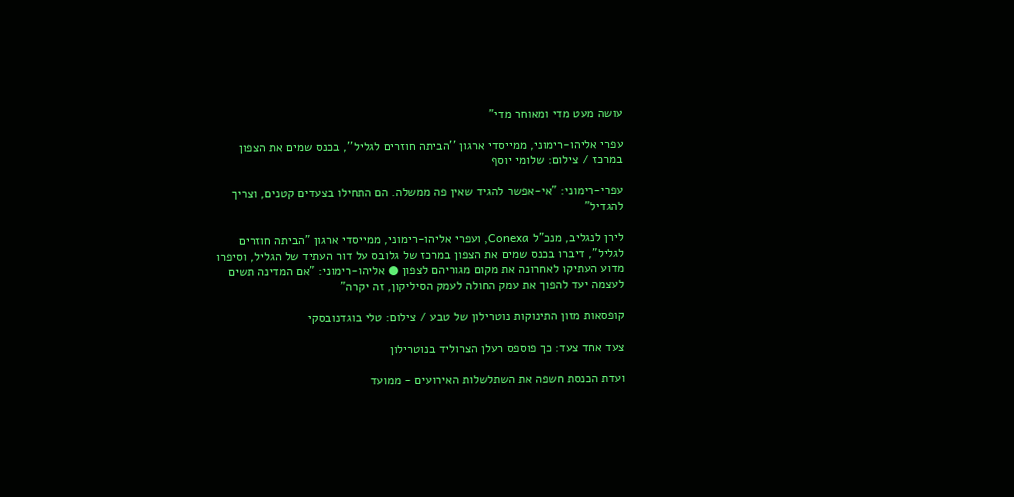עושה מעט מדי ומאוחר מדי"

עפרי אליהו-רימוני, ממייסדי ארגון ''הביתה חוזרים לגליל'', בכנס שמים את הצפון במרכז / צילום: שלומי יוסף

עפרי-רימוני: "אי-אפשר להגיד שאין פה ממשלה. הם התחילו בצעדים קטנים, וצריך להגדיל"

לירן לנגליב, מנכ"ל Conexa, ועפרי אליהו-רימוני, ממייסדי ארגון "הביתה חוזרים לגליל", דיברו בכנס שמים את הצפון במרכז של גלובס על דור העתיד של הגליל, וסיפרו מדוע העתיקו לאחרונה את מקום מגוריהם לצפון ● אליהו-רימוני: "אם המדינה תשים לעצמה יעד להפוך את עמק החולה לעמק הסיליקון, זה יקרה"

קופסאות מזון התינוקות נוטרילון של טבע / צילום: טלי בוגדנובסקי

צעד אחד צעד: כך פוספס רעלן הצרוליד בנוטרילון

ועדת הכנסת חשפה את השתלשלות האירועים - ממועד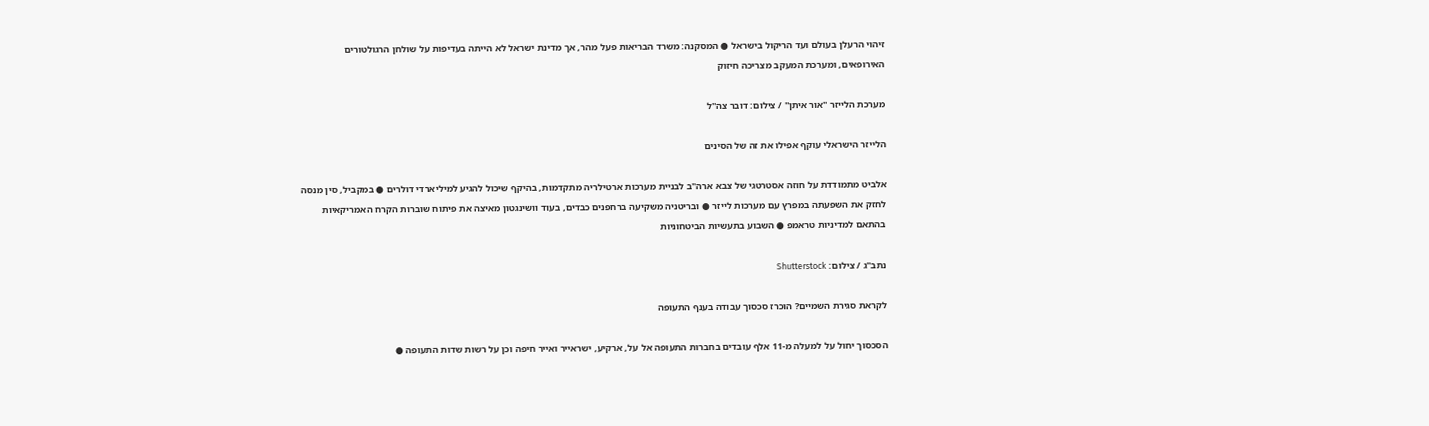זיהוי הרעלן בעולם ועד הריקול בישראל ● המסקנה: משרד הבריאות פעל מהר, אך מדינת ישראל לא הייתה בעדיפות על שולחן הרגולטורים האירופאים, ומערכת המעקב מצריכה חיזוק

מערכת הלייזר ''אור איתן'' / צילום: דובר צה''ל

הלייזר הישראלי עוקף אפילו את זה של הסינים

אלביט מתמודדת על חוזה אסטרטגי של צבא ארה"ב לבניית מערכות ארטילריה מתקדמות, בהיקף שיכול להגיע למיליארדי דולרים ● במקביל, סין מנסה לחזק את השפעתה במפרץ עם מערכות לייזר ● ובריטניה משקיעה ברחפנים כבדים, בעוד וושינגטון מאיצה את פיתוח שוברות הקרח האמריקאיות בהתאם למדיניות טראמפ ● השבוע בתעשיות הביטחוניות

נתב''ג / צילום: Shutterstock

לקראת סגירת השמיים? הוכרז סכסוך עבודה בענף התעופה

הסכסוך יחול על למעלה מ-11 אלף עובדים בחברות התעופה אל על, ארקיע, ישראייר ואייר חיפה וכן על רשות שדות התעופה ●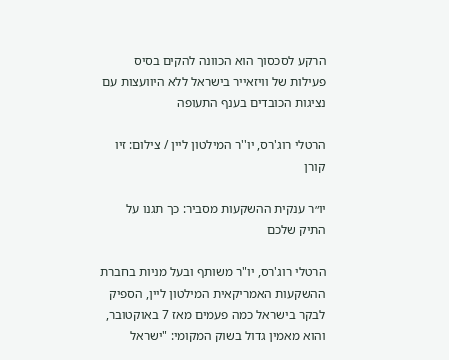הרקע לסכסוך הוא הכוונה להקים בסיס פעילות של וויזאייר בישראל ללא היוועצות עם נציגות הכובדים בענף התעופה

הרטלי רוג'רס, יו''ר המילטון ליין / צילום: זיו קורן

יו״ר ענקית ההשקעות מסביר: כך תגנו על התיק שלכם

הרטלי רוג'רס, יו"ר משותף ובעל מניות בחברת ההשקעות האמריקאית המילטון ליין, הספיק לבקר בישראל כמה פעמים מאז 7 באוקטובר, והוא מאמין גדול בשוק המקומי: "ישראל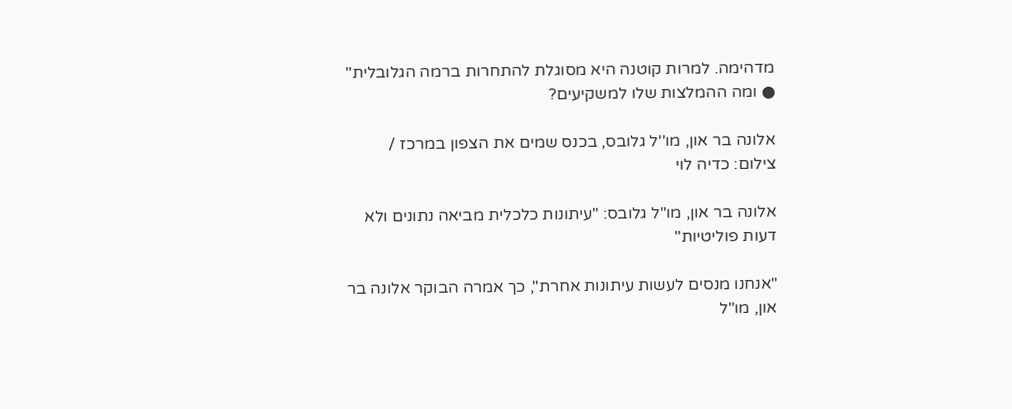מדהימה. למרות קוטנה היא מסוגלת להתחרות ברמה הגלובלית" ● ומה ההמלצות שלו למשקיעים?

אלונה בר און, מו''ל גלובס, בכנס שמים את הצפון במרכז / צילום: כדיה לוי

אלונה בר און, מו"ל גלובס: "עיתונות כלכלית מביאה נתונים ולא דעות פוליטיות"

"אנחנו מנסים לעשות עיתונות אחרת", כך אמרה הבוקר אלונה בר און, מו"ל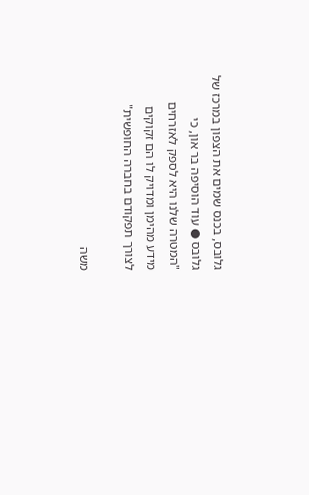גלובס, בכנס שמים את הצפון במרכז של גלובס ● עוד הוסיפה בר און, כי "המטרה שלנו היא לספק לאזרחים מידע מהימן ומדויק לו הם זקוקים לצורך תפקודם בחברה החופשית"

משה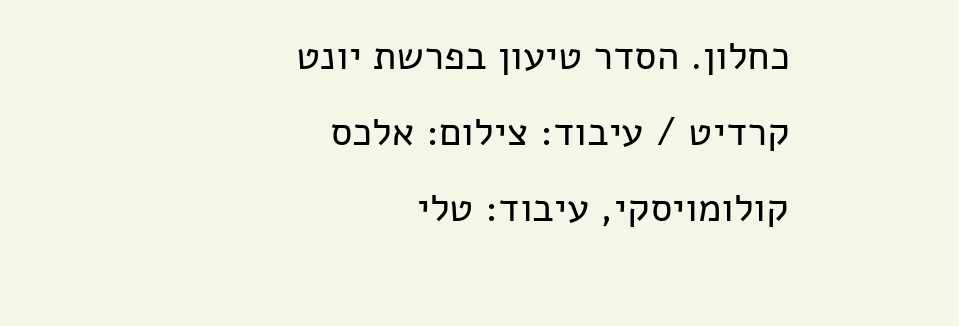כחלון. הסדר טיעון בפרשת יונט קרדיט / עיבוד: צילום: אלכס קולומויסקי, עיבוד: טלי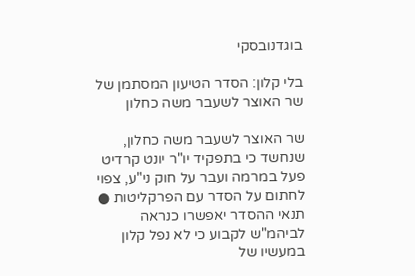בוגדנובסקי

בלי קלון: הסדר הטיעון המסתמן של שר האוצר לשעבר משה כחלון

שר האוצר לשעבר משה כחלון, שנחשד כי בתפקיד יו"ר יונט קרדיט פעל במרמה ועבר על חוק ני"ע, צפוי לחתום על הסדר עם הפרקליטות ● תנאי ההסדר יאפשרו כנראה לביהמ"ש לקבוע כי לא נפל קלון במעשיו של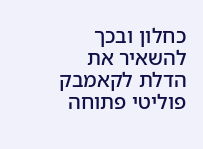כחלון ובכך להשאיר את הדלת לקאמבק פוליטי פתוחה